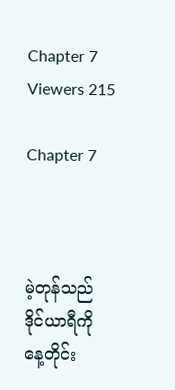Chapter 7
Viewers 215

Chapter 7



မဲ့တုန်သည် ဒိုင်ယာရီကို နေ့တိုင်း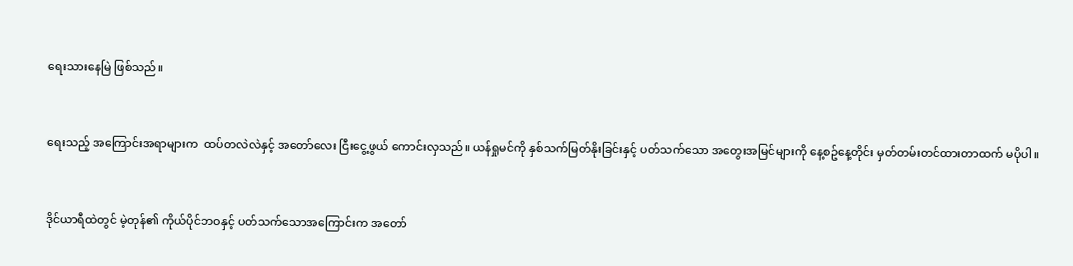ရေးသားနေမြဲ ဖြစ်သည်။


ရေးသည့် အကြောင်းအရာများက  ထပ်တလဲလဲနှင့် အတော်လေး ငြီးငွေ့ဖွယ် ကောင်းလှသည်။ ယန်ရှုမင်ကို နှစ်သက်မြတ်နိုးခြင်းနှင့် ပတ်သက်သော အတွေးအမြင်များကို နေ့စဥ်နေ့တိုင်း မှတ်တမ်းတင်ထားတာထက် မပိုပါ။


ဒိုင်ယာရီထဲတွင် မဲ့တုန်၏ ကိုယ်ပိုင်ဘဝနှင့် ပတ်သက်သောအကြောင်းက အတော်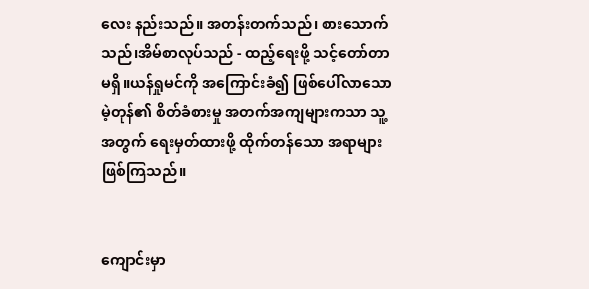လေး နည်းသည်။ အတန်းတက်သည်၊ စားသောက်သည်၊အိမ်စာလုပ်သည် - ထည့်ရေးဖို့ သင့်တော်တာ မရှိ။ယန်ရှုမင်ကို အကြောင်းခံ၍ ဖြစ်ပေါ်လာသော မဲ့တုန်၏ စိတ်ခံစားမှု အတက်အကျများကသာ သူ့အတွက် ရေးမှတ်ထားဖို့ ထိုက်တန်သော အရာများ ဖြစ်ကြသည်။


ကျောင်းမှာ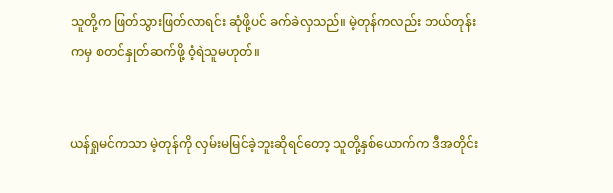သူတို့က ဖြတ်သွားဖြတ်လာရင်း ဆုံဖို့ပင် ခက်ခဲလှသည်။ မဲ့တုန်ကလည်း ဘယ်တုန်းကမှ စတင်နှုတ်ဆက်ဖို့ ဝံ့ရဲသူမဟုတ်။


ယန်ရှုမင်ကသာ မဲ့တုန်ကို လှမ်းမမြင်ခဲ့ဘူးဆိုရင်တော့ သူတို့နှစ်ယောက်က ဒီအတိုင်း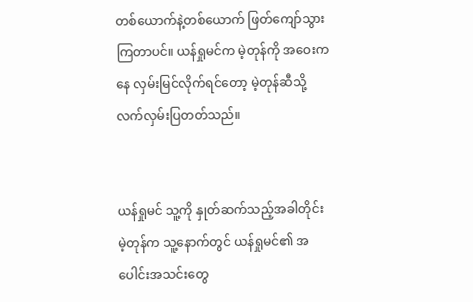တစ်ယောက်နဲ့တစ်ယောက် ဖြတ်ကျော်သွားကြတာပင်။ ယန်ရှုမင်က မဲ့တုန်ကို အဝေးကနေ လှမ်းမြင်လိုက်ရင်တော့ မဲ့တုန်ဆီသို့ လက်လှမ်းပြတတ်သည်။


ယန်ရှုမင် သူ့ကို နှုတ်ဆက်သည့်အခါတိုင်း မဲ့တုန်က သူ့နောက်တွင် ယန်ရှုမင်၏ အပေါင်းအသင်းတွေ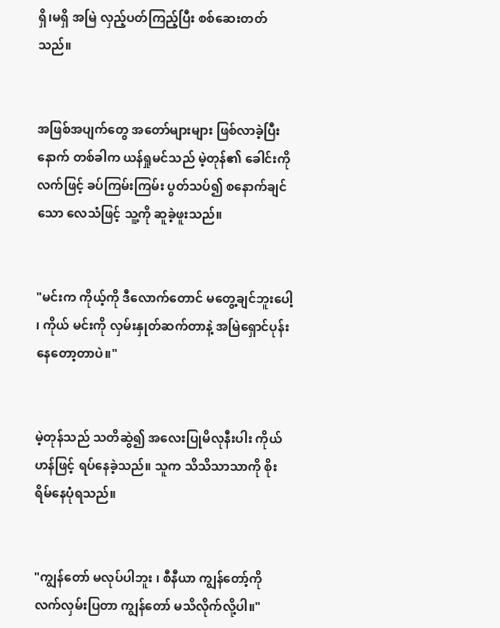ရှိ၊မရှိ အမြဲ လှည့်ပတ်ကြည့်ပြီး စစ်ဆေးတတ်သည်။


အဖြစ်အပျက်တွေ အတော်များများ ဖြစ်လာခဲ့ပြီးနောက် တစ်ခါက ယန်ရှုမင်သည် မဲ့တုန်၏ ခေါင်းကို လက်ဖြင့် ခပ်ကြမ်းကြမ်း ပွတ်သပ်၍ စနောက်ချင်သော လေသံဖြင့် သူ့ကို ဆူခဲ့ဖူးသည်။


"မင်းက ကိုယ့်ကို ဒီလောက်တောင် မတွေ့ချင်ဘူးပေါ့ ၊ ကိုယ် မင်းကို လှမ်းနှုတ်ဆက်တာနဲ့ အမြဲရှောင်ပုန်းနေတော့တာပဲ။"


မဲ့တုန်သည် သတိဆွဲ၍ အလေးပြုမိလုနီးပါး ကိုယ်ဟန်ဖြင့် ရပ်နေခဲ့သည်။ သူက သိသိသာသာကို စိုးရိမ်နေပုံရသည်။


"ကျွန်တော် မလုပ်ပါဘူး ၊ စီနီယာ ကျွန်တော့်ကို လက်လှမ်းပြတာ ကျွန်တော် မသိလိုက်လို့ပါ။"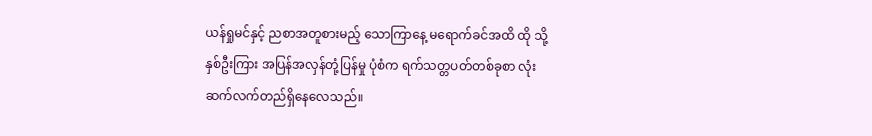ယန်ရှုမင်နှင့် ညစာအတူစားမည့် သောကြာနေ့ မရောက်ခင်အထိ ထို သို့ နှစ်ဦးကြား အပြန်အလှန်တုံ့ပြန်မှု ပုံစံက ရက်သတ္တပတ်တစ်ခုစာ လုံး ဆက်လက်တည်ရှိနေလေသည်။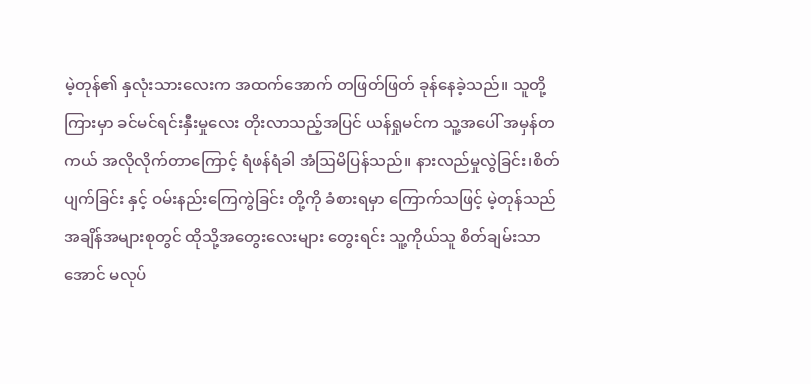မဲ့တုန်၏ နှလုံးသားလေးက အထက်အောက် တဖြတ်ဖြတ် ခုန်နေခဲ့သည်။ သူတို့ကြားမှာ ခင်မင်ရင်းနှီးမှုလေး တိုးလာသည့်အပြင် ယန်ရှုမင်က သူ့အပေါ် အမှန်တကယ် အလိုလိုက်တာကြောင့် ရံဖန်ရံခါ အံဩမိပြန်သည်။ နားလည်မှုလွဲခြင်း၊စိတ်ပျက်ခြင်း နှင့် ဝမ်းနည်းကြေကွဲခြင်း တို့ကို ခံစားရမှာ ကြောက်သဖြင့် မဲ့တုန်သည် အချိန်အများစုတွင် ထိုသို့အတွေးလေးများ တွေးရင်း သူ့ကိုယ်သူ စိတ်ချမ်းသာအောင် မလုပ်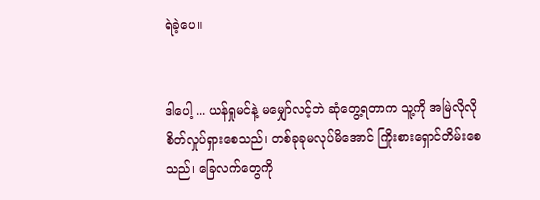ရဲခဲ့ပေ။


ဒါပေါ့ ... ယန်ရှုမင်နဲ့ မမျှော်လင့်ဘဲ ဆုံတွေ့ရတာက သူ့ကို အမြဲလိုလို စိတ်လှုပ်ရှားစေသည်၊ တစ်ခုခုမလုပ်မိအောင် ကြိုးစားရှောင်တိမ်းစေသည်၊ ခြေလက်တွေကို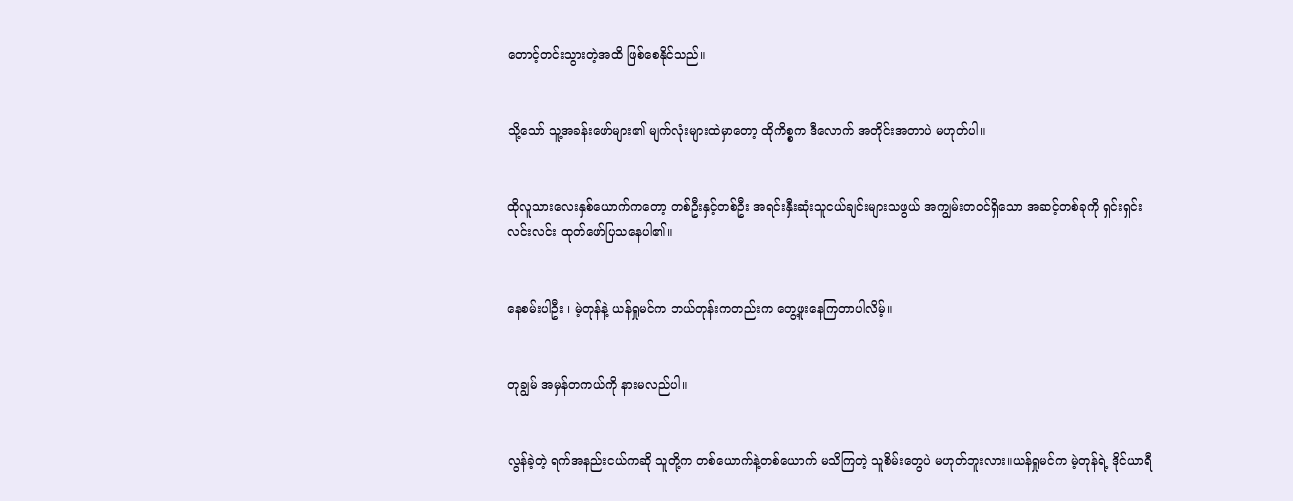တောင့်တင်းသွားတဲ့အထိ ဖြစ်စေနိုင်သည်။


သို့သော် သူ့အခန်းဖော်များ၏ မျက်လုံးများထဲမှာတော့ ထိုကိစ္စက ဒီလောက် အတိုင်းအတာပဲ မဟုတ်ပါ။


ထိုလူသားလေးနှစ်ယောက်ကတော့ တစ်ဦးနှင့်တစ်ဦး အရင်းနှီးဆုံးသူငယ်ချင်းများသဖွယ် အကျွမ်းတဝင်ရှိသော အဆင့်တစ်ခုကို ရှင်းရှင်းလင်းလင်း ထုတ်ဖော်ပြသနေပါ၏။


နေစမ်းပါဦး ၊ မဲ့တုန်နဲ့ ယန်ရှုမင်က ဘယ်တုန်းကတည်းက တွေ့ဖူးနေကြတာပါလိမ့်။


တုချွမ် အမှန်တကယ်ကို နားမလည်ပါ။


လွန်ခဲ့တဲ့ ရက်အနည်းငယ်ကဆို သူတို့က တစ်ယောက်နဲ့တစ်ယောက် မသိကြတဲ့ သူစိမ်းတွေပဲ မဟုတ်ဘူးလား။ယန်ရှုမင်က မဲ့တုန်ရဲ့ ဒိုင်ယာရီ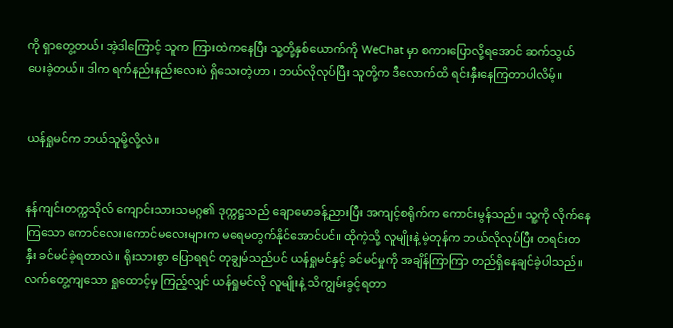ကို ရှာတွေ့တယ်၊ အဲ့ဒါကြောင့် သူက ကြားထဲကနေပြီး သူ့တို့နှစ်ယောက်ကို WeChat မှာ စကားပြောလို့ရအောင် ဆက်သွယ်ပေးခဲ့တယ်။ ဒါက ရက်နည်းနည်းလေးပဲ ရှိသေးတဲ့ဟာ ၊ ဘယ်လိုလုပ်ပြီး သူတို့က ဒီလောက်ထိ ရင်းနှီးနေကြတာပါလိမ့်။


ယန်ရှုမင်က ဘယ်သူမို့လို့လဲ။


နန်ကျင်းတက္ကသိုလ် ကျောင်းသားသမဂ္ဂ၏ ဒုက္ကဋ္ဌသည် ချောမောခန့်ညားပြီး အကျင့်စရိုက်က ကောင်းမွန်သည်။ သူ့ကို လိုက်နေကြသော ကောင်လေး၊ကောင်မလေးများက မရေမတွက်နိုင်အောင်ပင်။ ထိုကဲ့သို့ လူမျိုးနဲ့ မဲ့တုန်က ဘယ်လိုလုပ်ပြီး တရင်းတနှီး ခင်မင်ခဲ့ရတာလဲ။ ရိုးသားစွာ ပြောရရင် တုချွမ်သည်ပင် ယန်ရှုမင်နှင့် ခင်မင်မှုကို အချိန်ကြာကြာ တည်ရှိနေချင်ခဲ့ပါသည်။လက်တွေ့ကျသော ရှုထောင့်မှ ကြည့်လျှင် ယန်ရှုမင်လို လူမျိုးနဲ့ သိကျွမ်းခွင့်ရတာ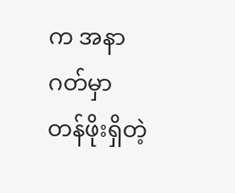က အနာဂတ်မှာ တန်ဖိုးရှိတဲ့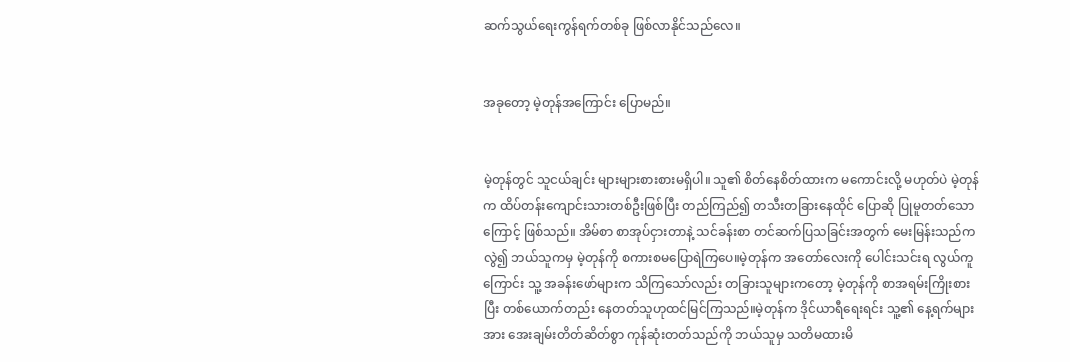ဆက်သွယ်ရေးကွန်ရက်တစ်ခု ဖြစ်လာနိုင်သည်လေ။


အခုတော့ မဲ့တုန်အကြောင်း ပြောမည်။


မဲ့တုန်တွင် သူငယ်ချင်း များများစားစားမရှိပါ။ သူ၏ စိတ်နေစိတ်ထားက မကောင်းလို့ မဟုတ်ပဲ မဲ့တုန်က ထိပ်တန်းကျောင်းသားတစ်ဦးဖြစ်ပြီး တည်ကြည်၍ တသီးတခြားနေထိုင် ပြောဆို ပြုမူတတ်သောကြောင့် ဖြစ်သည်။ အိမ်စာ စာအုပ်ငှားတာနဲ့ သင်ခန်းစာ တင်ဆက်ပြသခြင်းအတွက် မေးမြန်းသည်က လွဲ၍ ဘယ်သူကမှ မဲ့တုန်ကို စကားစမပြောရဲကြပေ။မဲ့တုန်က အတော်လေးကို ပေါင်းသင်းရ လွယ်ကူကြောင်း သူ့ အခန်းဖော်များက သိကြသော်လည်း တခြားသူများကတော့ မဲ့တုန်ကို စာအရမ်းကြိုးစားပြီး တစ်ယောက်တည်း နေတတ်သူဟုထင်မြင်ကြသည်။မဲ့တုန်က ဒိုင်ယာရီရေးရင်း သူ့၏ နေ့ရက်များအား အေးချမ်းတိတ်ဆိတ်စွာ ကုန်ဆုံးတတ်သည်ကို ဘယ်သူမှ သတိမထားမိ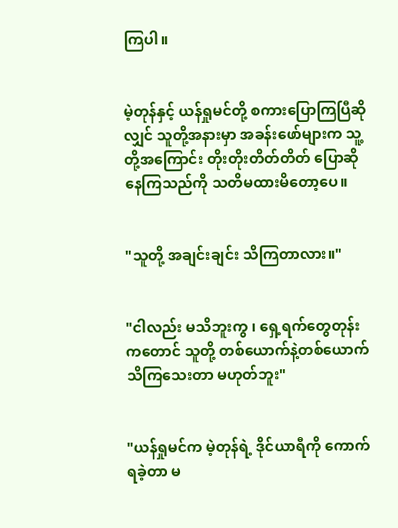ကြပါ။


မဲ့တုန်နှင့် ယန်ရှုမင်တို့ စကားပြောကြပြီဆိုလျှင် သူတို့အနားမှာ အခန်းဖော်များက သူ့တို့အကြောင်း တိုးတိုးတိတ်တိတ် ပြောဆိုနေကြသည်ကို သတိမထားမိတော့ပေ။


"သူတို့ အချင်းချင်း သိကြတာလား။"


"ငါလည်း မသိဘူးကွ ၊ ရှေ့ရက်တွေတုန်းကတောင် သူတို့ တစ်ယောက်နဲ့တစ်ယောက် သိကြသေးတာ မဟုတ်ဘူး"


"ယန်ရှုမင်က မဲ့တုန်ရဲ့ ဒိုင်ယာရီကို ကောက်ရခဲ့တာ မ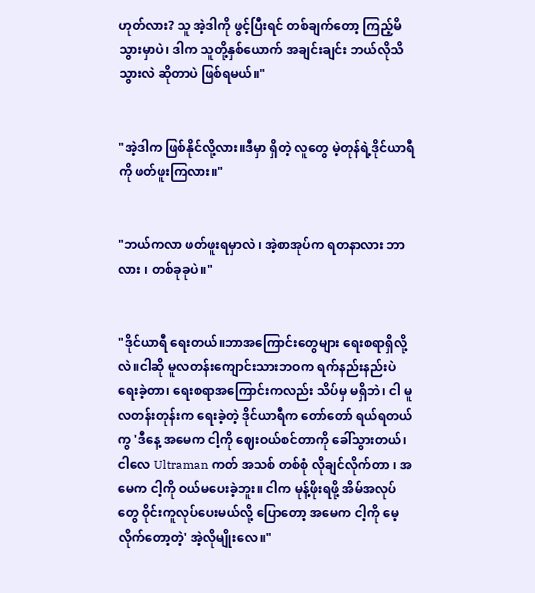ဟုတ်လား? သူ အဲ့ဒါကို ဖွင့်ပြီးရင် တစ်ချက်တော့ ကြည့်မိသွားမှာပဲ၊ ဒါက သူတို့နှစ်ယောက် အချင်းချင်း ဘယ်လိုသိသွားလဲ ဆိုတာပဲ ဖြစ်ရမယ်။"


"အဲ့ဒါက ဖြစ်နိုင်လို့လား။ဒီမှာ ရှိတဲ့ လူတွေ မဲ့တုန်ရဲ့ဒိုင်ယာရီကို ဖတ်ဖူးကြလား။"


"ဘယ်ကလာ ဖတ်ဖူးရမှာလဲ ၊ အဲ့စာအုပ်က ရတနာလား ဘာလား ၊ တစ်ခုခုပဲ။"


"ဒိုင်ယာရီ ရေးတယ်။ဘာအကြောင်းတွေများ ရေးစရာရှိလို့လဲ။ငါဆို မူလတန်းကျောင်းသားဘဝက ရက်နည်းနည်းပဲ ရေးခဲ့တာ၊ ရေးစရာအကြောင်းကလည်း သိပ်မှ မရှိဘဲ၊ ငါ မူလတန်းတုန်းက ရေးခဲ့တဲ့ ဒိုင်ယာရီက တော်တော် ရယ်ရတယ်ကွ 'ဒီနေ့ အမေက ငါ့ကို ဈေးဝယ်စင်တာကို ခေါ်သွားတယ်၊ ငါလေ Ultraman ကတ် အသစ် တစ်စုံ လိုချင်လိုက်တာ ၊ အမေက ငါ့ကို ဝယ်မပေးခဲ့ဘူး။ ငါက မုန့်ဖိုးရဖို့ အိမ်အလုပ်တွေ ဝိုင်းကူလုပ်ပေးမယ်လို့ ပြောတော့ အမေက ငါ့ကို မေ့လိုက်တော့တဲ့' အဲ့လိုမျိုးလေ။"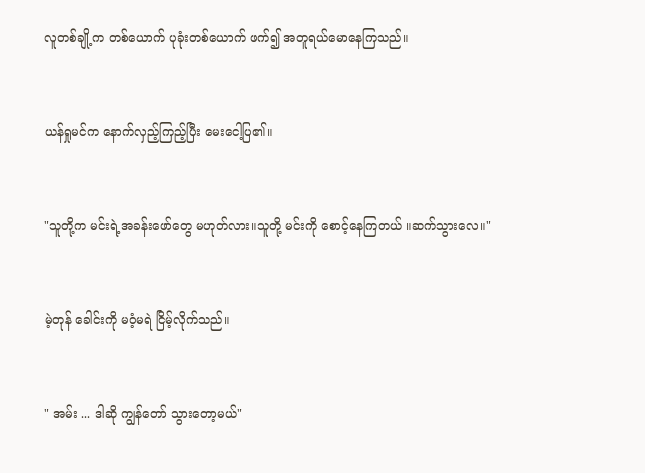လူတစ်ချို့က တစ်ယောက် ပုခုံးတစ်ယောက် ဖက်၍ အတူရယ်မောနေကြသည်။


ယန်ရှုမင်က နောက်လှည့်ကြည့်ပြီး မေးငေါ့ပြ၏။


"သူတို့က မင်းရဲ့အခန်းဖော်တွေ မဟုတ်လား။သူတို့ မင်းကို စောင့်နေကြတယ် ။ဆက်သွားလေ။"


မဲ့တုန် ခေါင်းကို မဝံ့မရဲ ငြိမ့်လိုက်သည်။


" အမ်း ... ဒါဆို ကျွန်တော် သွားတော့မယ်"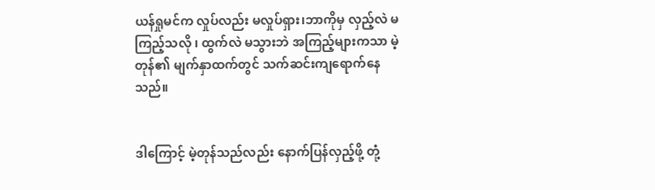ယန်ရှုမင်က လှုပ်လည်း မလှုပ်ရှား၊ဘာကိုမှ လှည့်လဲ မကြည့်သလို ၊ ထွက်လဲ မသွားဘဲ အကြည့်များကသာ မဲ့တုန်၏ မျက်နှာထက်တွင် သက်ဆင်းကျရောက်နေသည်။


ဒါကြောင့် မဲ့တုန်သည်လည်း နောက်ပြန်လှည့်ဖို့ တုံ့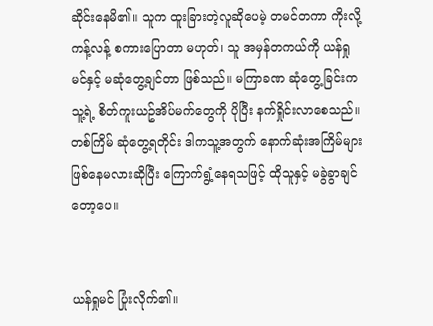ဆိုင်းနေမိ၏။ သူက ထူးခြားတဲ့လူဆိုပေမဲ့ တမင်တကာ ကိုးလို့ကန့်လန့် စကားပြောတာ မဟုတ်၊ သူ အမှန်တကယ်ကို ယန်ရှုမင်နှင့် မဆုံတွေ့ချင်တာ ဖြစ်သည်။ မကြာခဏ ဆုံတွေ့ခြင်းက သူ့ရဲ့ စိတ်ကူးယဥ်အိပ်မက်တွေကို ပိုပြီး နက်ရှိုင်းလာစေသည်။ တစ်ကြိမ် ဆုံတွေ့ရတိုင်း ဒါကသူ့အတွက် နောက်ဆုံးအကြိမ်များ ဖြစ်နေမလားဆိုပြီး ကြောက်ရွံ့နေရသဖြင့် ထိုသူနှင့် မခွဲခွာချင်တော့ပေ။


ယန်ရှုမင် ပြုံးလိုက်၏။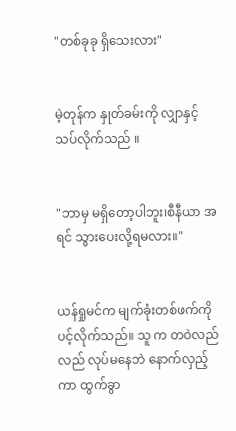"တစ်ခုခု ရှိသေးလား"


မဲ့တုန်က နှုတ်ခမ်းကို လျှာနှင့် သပ်လိုက်သည် ။


"ဘာမှ မရှိတော့ပါဘူး၊စီနီယာ အရင် သွားပေးလို့ရမလား။"


ယန်ရှုမင်က မျက်ခုံးတစ်ဖက်ကို ပင့်လိုက်သည်။ သူ က တဝဲလည်လည် လုပ်မနေဘဲ နောက်လှည့်ကာ ထွက်ခွာ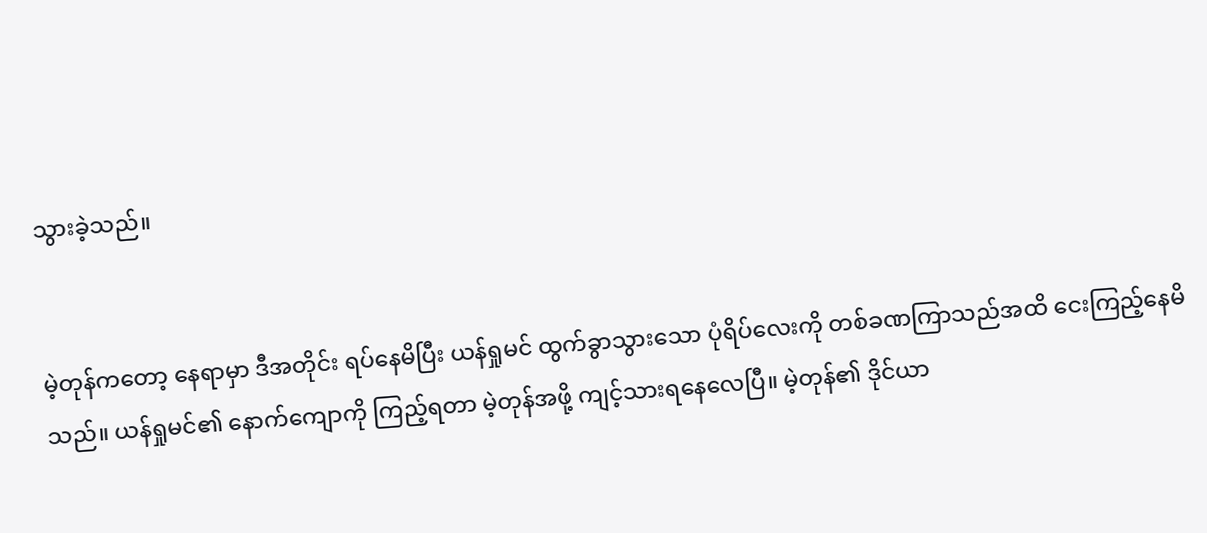သွားခဲ့သည်။


မဲ့တုန်ကတော့ နေရာမှာ ဒီအတိုင်း ရပ်နေမိပြီး ယန်ရှုမင် ထွက်ခွာသွားသော ပုံရိပ်လေးကို တစ်ခဏကြာသည်အထိ ငေးကြည့်နေမိသည်။ ယန်ရှုမင်၏ နောက်ကျောကို ကြည့်ရတာ မဲ့တုန်အဖို့ ကျင့်သားရနေလေပြီ။ မဲ့တုန်၏ ဒိုင်ယာ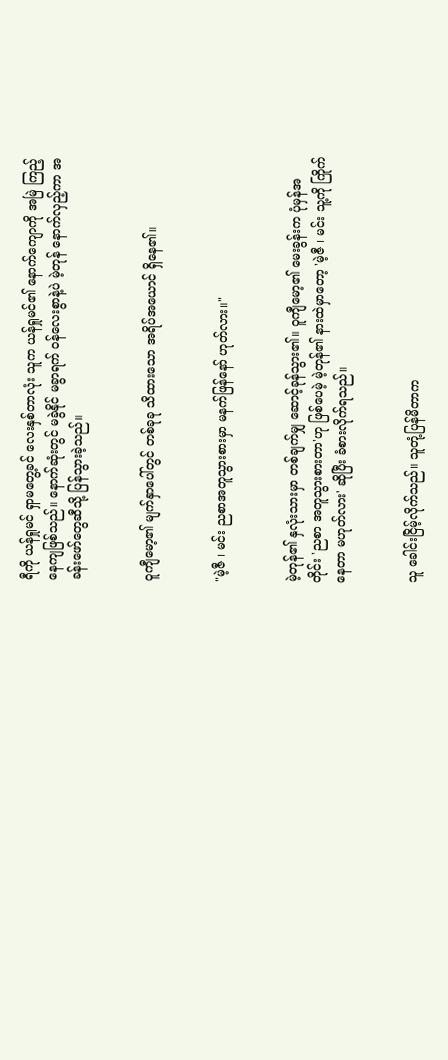ရီကို ယန်ရှုမင် ရှာမတွေ့ခင် လေးနှစ်တာလုံး သူက ယန်ရှုမင်၏ နောက်ကျောကို အမြဲ ကြည့်နေကျဖြစ်သည်။ နောက်ဆုံးတွင် မခွဲနိုင် မခွာရက် ဝန်လေးစွာနဲ့ပဲ မဲ့တုန် နောက်လှည့်ကာ အခန်းဖော်တွေဆီသို့ ပြန်သွားခဲ့သည်။


ဝူကျီမော့၏ မျက်နှာပေါ်တွင် တစ်ခုခု သိထားသော အရိပ်အယောင် ရှိနေ၏။


"မဲ့ဇီ ၊ မင်း ညစာအတူသွားစားမှာ မနက်ဖြန်နော် ဟုတ်လား။"


မဲ့တုန်၏ နှလုံးသားမှာ တစ်ချက်မျှ ဆောင့်ခုန်သွား၏။ ဝူကျီမော့၏ မေးခွန်းက ပုံမှန်အတိုင်း 'ညစာ အတူသွားစားတာ'ဟု ဖြစ်ပေမဲ့ မဲ့တုန်၏ နားထဲမှာတော့ 'မဲ့ဇီ ၊ မင်း သူ့ကို ကြိုက်နေတာ မဟုတ်လား' ဆိုပြီး ခံစားလိုက်ရသည်။


သူ ခေါင်းငြိမ့်လိုက်သည်။ သူတုံ့ပြန်မိတာက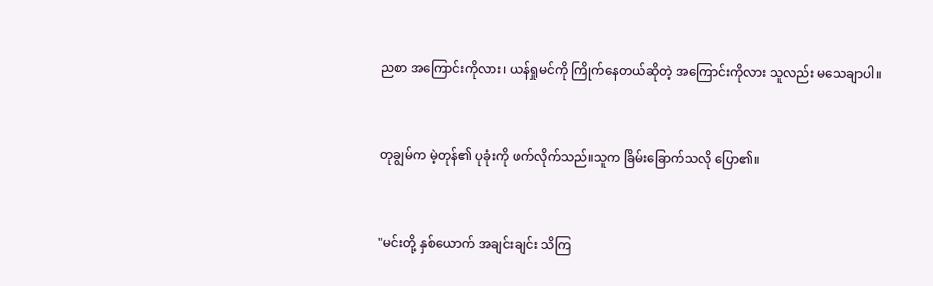ညစာ အကြောင်းကိုလား၊ ယန်ရှုမင်ကို ကြိုက်နေတယ်ဆိုတဲ့ အကြောင်းကိုလား သူလည်း မသေချာပါ။


တုချွမ်က မဲ့တုန်၏ ပုခုံးကို ဖက်လိုက်သည်။သူက ခြိမ်းခြောက်သလို ပြော၏။


"မင်းတို့ နှစ်ယောက် အချင်းချင်း သိကြ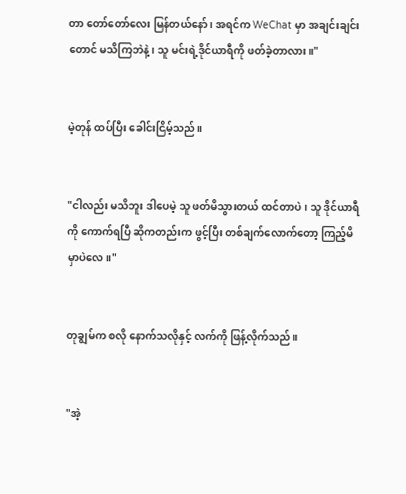တာ တော်တော်လေး မြန်တယ်နော် ၊ အရင်က WeChat မှာ အချင်းချင်းတောင် မသိကြဘဲနဲ့၊ သူ မင်းရဲ့ဒိုင်ယာရီကို ဖတ်ခဲ့တာလား။"


မဲ့တုန် ထပ်ပြီး ခေါင်းငြိမ့်သည်။


"ငါလည်း မသိဘူး ဒါပေမဲ့ သူ ဖတ်မိသွားတယ် ထင်တာပဲ၊ သူ ဒိုင်ယာရီကို ကောက်ရပြီ ဆိုကတည်းက ဖွင့်ပြီး တစ်ချက်လောက်တော့ ကြည့်မိမှာပဲလေ။"


တုချွမ်က စလို နောက်သလိုနှင့် လက်ကို ဖြန့်လိုက်သည်။


"အဲ့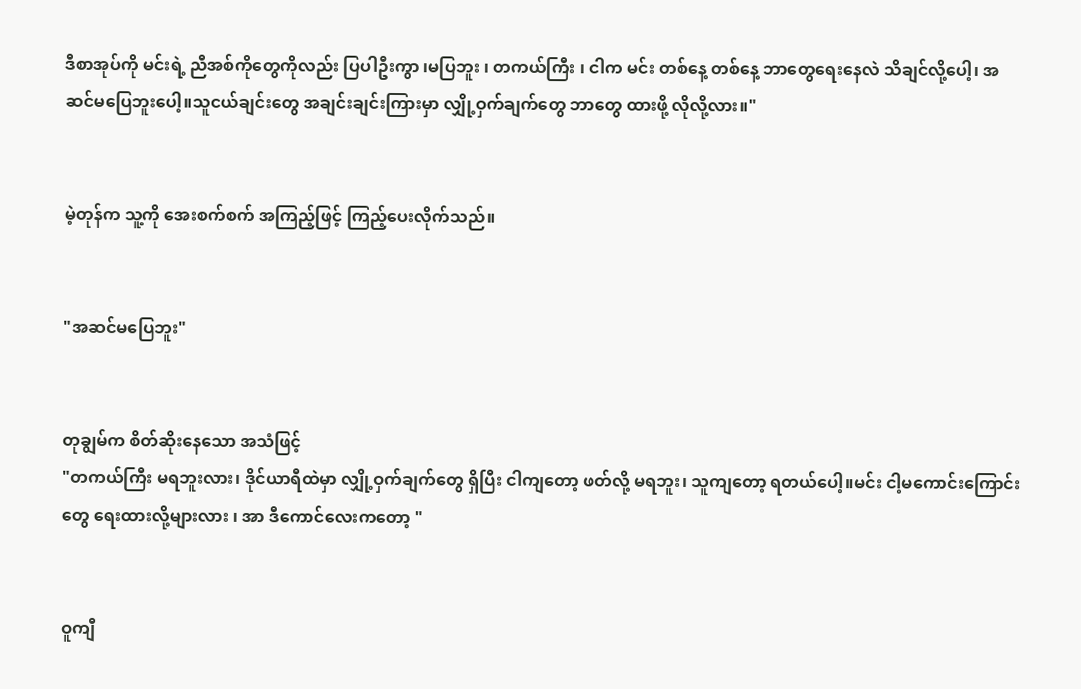ဒီစာအုပ်ကို မင်းရဲ့ ညီအစ်ကိုတွေကိုလည်း ပြပါဦးကွာ ၊မပြဘူး ၊ တကယ်ကြီး ၊ ငါက မင်း တစ်နေ့ တစ်နေ့ ဘာတွေရေးနေလဲ သိချင်လို့ပေါ့၊ အဆင်မပြေဘူးပေါ့။သူငယ်ချင်းတွေ အချင်းချင်းကြားမှာ လျှို့ဝှက်ချက်တွေ ဘာတွေ ထားဖို့ လိုလို့လား။"


မဲ့တုန်က သူ့ကို အေးစက်စက် အကြည့်ဖြင့် ကြည့်ပေးလိုက်သည်။


"အဆင်မပြေဘူး"


တုချွမ်က စိတ်ဆိုးနေသော အသံဖြင့်
"တကယ်ကြီး မရဘူးလား၊ ဒိုင်ယာရီထဲမှာ လျှို့ဝှက်ချက်တွေ ရှိပြီး ငါကျတော့ ဖတ်လို့ မရဘူး၊ သူကျတော့ ရတယ်ပေါ့။မင်း ငါ့မကောင်းကြောင်းတွေ ရေးထားလို့များလား ၊ အာ ဒီကောင်လေးကတော့ "


ဝူကျီ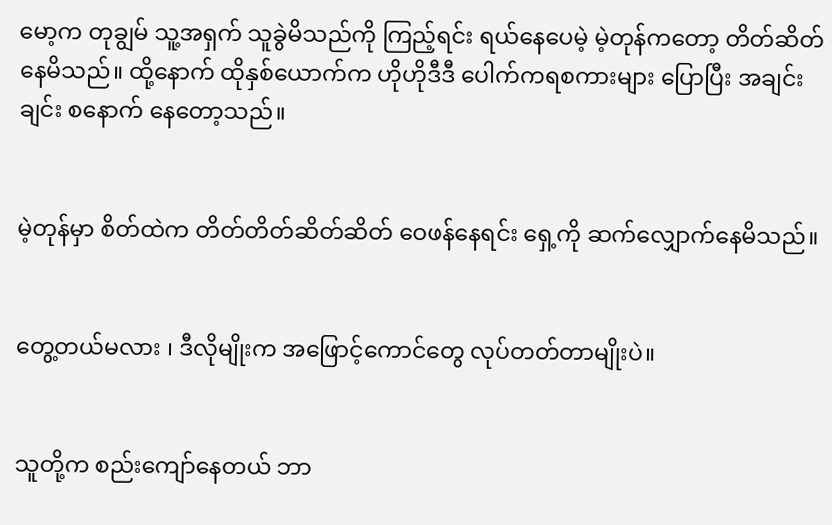မော့က တုချွမ် သူ့အရှက် သူခွဲမိသည်ကို ကြည့်ရင်း ရယ်နေပေမဲ့ မဲ့တုန်ကတော့ တိတ်ဆိတ်နေမိသည်။ ထို့နောက် ထိုနှစ်ယောက်က ဟိုဟိုဒီဒီ ပေါက်ကရစကားများ ပြောပြီး အချင်းချင်း စနောက် နေတော့သည်။


မဲ့တုန်မှာ စိတ်ထဲက တိတ်တိတ်ဆိတ်ဆိတ် ဝေဖန်နေရင်း ရှေ့ကို ဆက်လျှောက်နေမိသည်။


တွေ့တယ်မလား ၊ ဒီလိုမျိုးက အဖြောင့်ကောင်တွေ လုပ်တတ်တာမျိုးပဲ။


သူတို့က စည်းကျော်နေတယ် ဘာ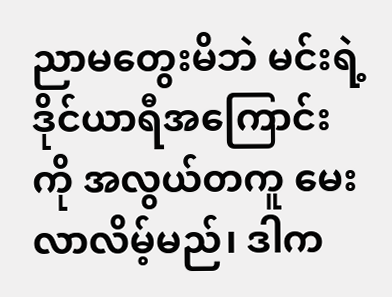ညာမတွေးမိဘဲ မင်းရဲ့ဒိုင်ယာရီအကြောင်းကို အလွယ်တကူ မေးလာလိမ့်မည်၊ ဒါက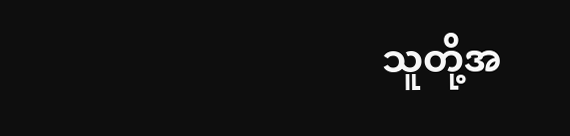သူတို့အ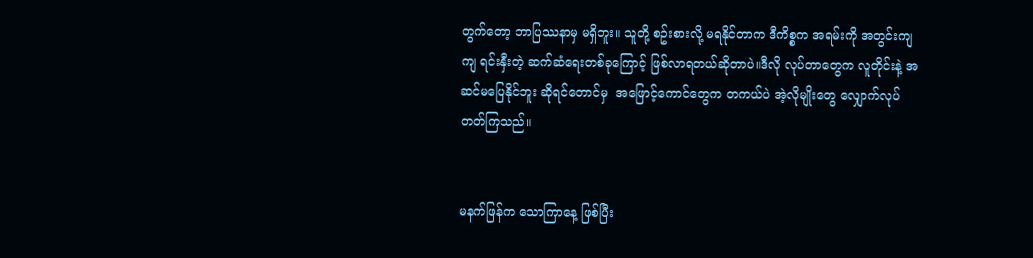တွက်တော့ ဘာပြဿနာမှ မရှိဘူး။ သူတို့ စဥ်းစားလို့ မရနိုင်တာက ဒီကိစ္စက အရမ်းကို အတွင်းကျကျ ရင်းနှီးတဲ့ ဆက်ဆံရေးတစ်ခုကြောင့် ဖြစ်လာရတယ်ဆိုတာပဲ။ဒီလို လုပ်တာတွေက လူတိုင်းနဲ့ အဆင်မပြေနိုင်ဘူး ဆိုရင်တောင်မှ  အဖြောင့်ကောင်တွေက တကယ်ပဲ အဲ့လိုမျိုးတွေ လျှောက်လုပ်တတ်ကြသည်။


မနက်ဖြန်က သောကြာနေ့ ဖြစ်ပြီး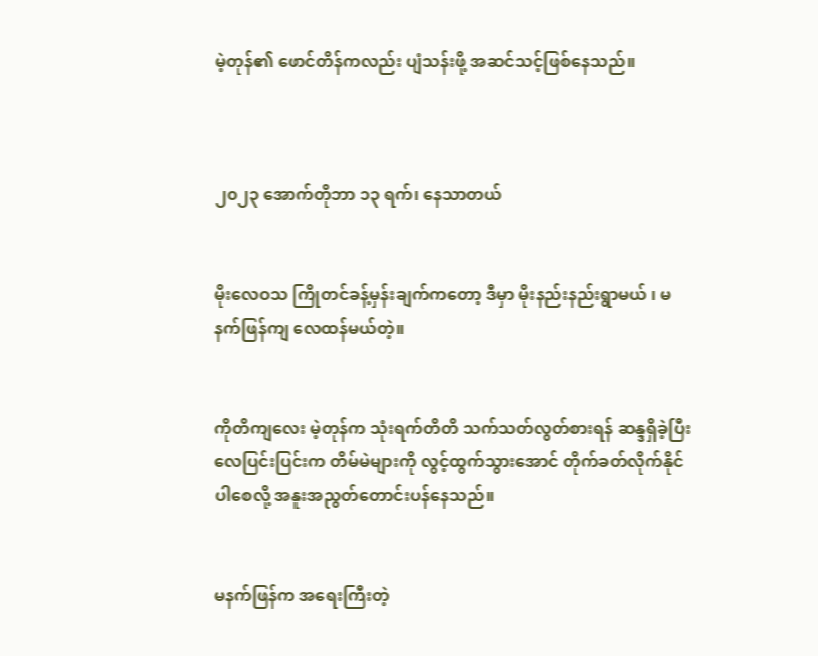မဲ့တုန်၏ ဖောင်တိန်ကလည်း ပျံသန်းဖို့ အဆင်သင့်ဖြစ်နေသည်။



၂၀၂၃ အောက်တိုဘာ ၁၃ ရက်၊ နေသာတယ်


မိုးလေဝသ ကြိုတင်ခန့်မှန်းချက်ကတော့ ဒီမှာ မိုးနည်းနည်းရွာမယ် ၊ မနက်ဖြန်ကျ လေထန်မယ်တဲ့။


ကိုတိကျလေး မဲ့တုန်က သုံးရက်တိတိ သက်သတ်လွတ်စားရန် ဆန္ဒရှိခဲ့ပြီး လေပြင်းပြင်းက တိမ်မဲများကို လွင့်ထွက်သွားအောင် တိုက်ခတ်လိုက်နိုင်ပါစေလို့ အနူးအညွတ်တောင်းပန်နေသည်။


မနက်ဖြန်က အရေးကြီးတဲ့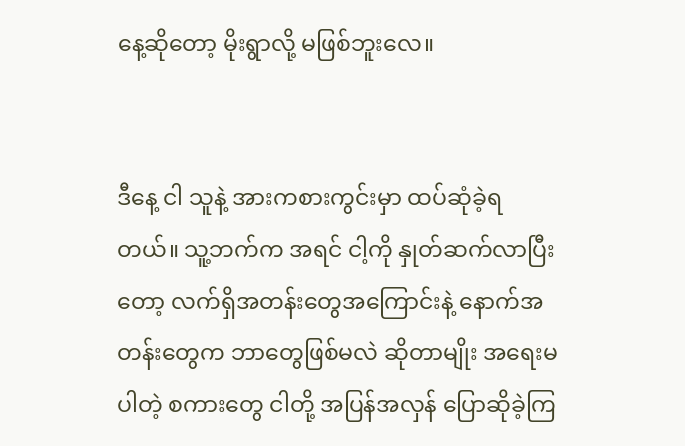နေ့ဆိုတော့ မိုးရွာလို့ မဖြစ်ဘူးလေ။


ဒီနေ့ ငါ သူနဲ့ အားကစားကွင်းမှာ ထပ်ဆုံခဲ့ရတယ်။ သူ့ဘက်က အရင် ငါ့ကို နှုတ်ဆက်လာပြီးတော့ လက်ရှိအတန်းတွေအကြောင်းနဲ့ နောက်အတန်းတွေက ဘာတွေဖြစ်မလဲ ဆိုတာမျိုး အရေးမပါတဲ့ စကားတွေ ငါတို့ အပြန်အလှန် ပြောဆိုခဲ့ကြ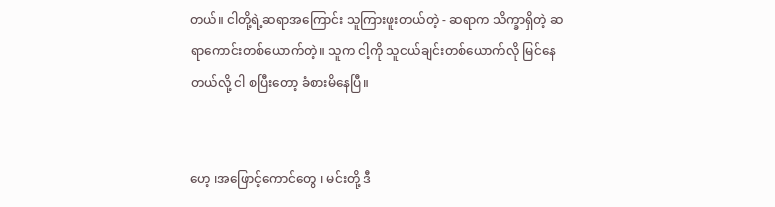တယ်။ ငါတို့ရဲ့ဆရာအကြောင်း သူကြားဖူးတယ်တဲ့ - ဆရာက သိက္ခာရှိတဲ့ ဆရာကောင်းတစ်ယောက်တဲ့။ သူက ငါ့ကို သူငယ်ချင်းတစ်ယောက်လို မြင်နေတယ်လို့ ငါ စပြီးတော့ ခံစားမိနေပြီ။


ဟေ့ ၊အဖြောင့်ကောင်တွေ ၊ မင်းတို့ ဒီ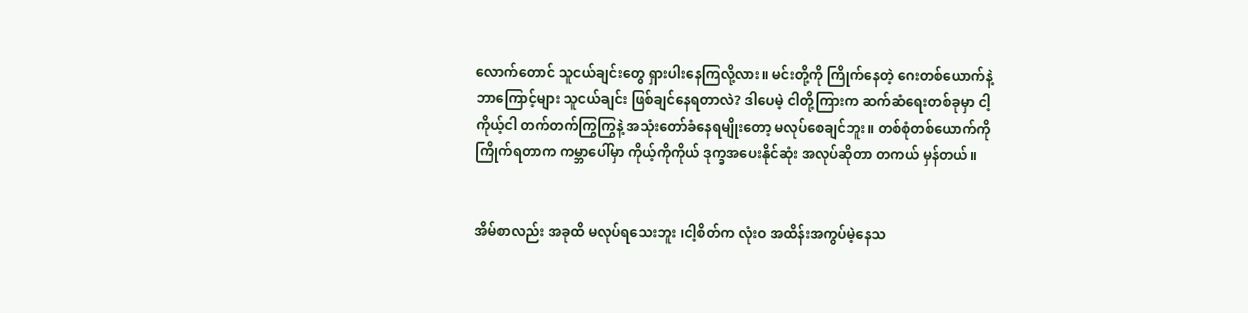လောက်တောင် သူငယ်ချင်းတွေ ရှားပါးနေကြလို့လား။ မင်းတို့ကို ကြိုက်နေတဲ့ ဂေးတစ်ယောက်နဲ့ ဘာကြောင့်များ သူငယ်ချင်း ဖြစ်ချင်နေရတာလဲ? ဒါပေမဲ့ ငါတို့ကြားက ဆက်ဆံရေးတစ်ခုမှာ ငါ့ကိုယ့်ငါ တက်တက်ကြွကြွနဲ့ အသုံးတော်ခံနေရမျိုးတော့ မလုပ်စေချင်ဘူး။ တစ်စုံတစ်ယောက်ကို ကြိုက်ရတာက ကမ္ဘာပေါ်မှာ ကိုယ့်ကိုကိုယ် ဒုက္ခအပေးနိုင်ဆုံး အလုပ်ဆိုတာ တကယ် မှန်တယ်။


အိမ်စာလည်း အခုထိ မလုပ်ရသေးဘူး ၊ငါ့စိတ်က လုံးဝ အထိန်းအကွပ်မဲ့နေသ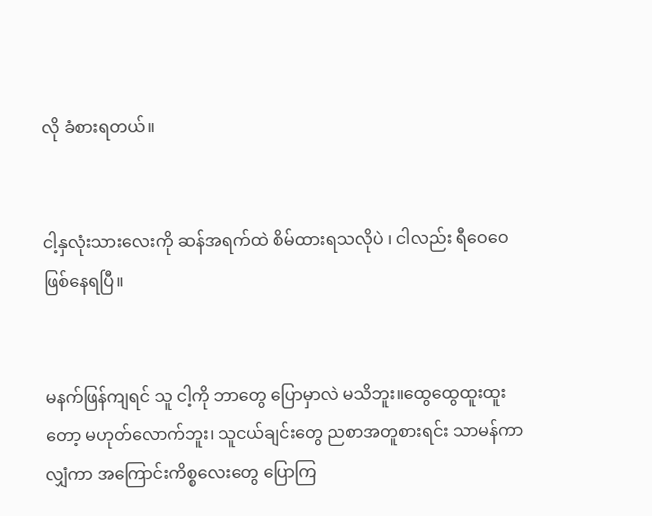လို ခံစားရတယ်။


ငါ့နှလုံးသားလေးကို ဆန်အရက်ထဲ စိမ်ထားရသလိုပဲ ၊ ငါလည်း ရီဝေဝေ ဖြစ်နေရပြီ။


မနက်ဖြန်ကျရင် သူ ငါ့ကို ဘာတွေ ပြောမှာလဲ မသိဘူး။ထွေထွေထူးထူး တော့ မဟုတ်လောက်ဘူး၊ သူငယ်ချင်းတွေ ညစာအတူစားရင်း သာမန်ကာ လျှံကာ အကြောင်းကိစ္စလေးတွေ ပြောကြ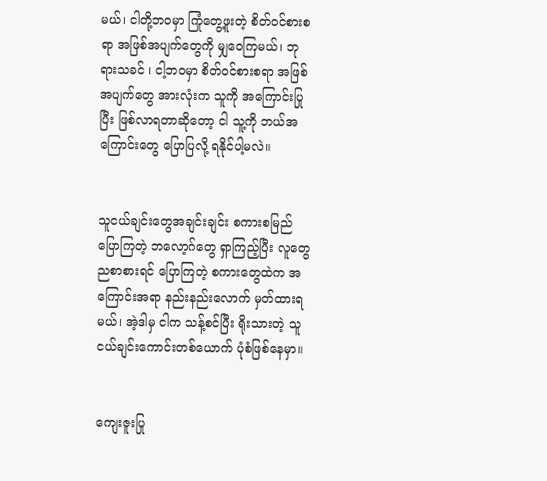မယ်၊ ငါတို့ဘဝမှာ ကြုံတွေ့ဖူးတဲ့ စိတ်ဝင်စားစရာ အဖြစ်အပျက်တွေကို မျှဝေကြမယ်၊ ဘုရားသခင် ၊ ငါ့ဘဝမှာ စိတ်ဝင်စားစရာ အဖြစ်အပျက်တွေ အားလုံးက သူကို အကြောင်းပြုပြီး ဖြစ်လာရတာဆိုတော့ ငါ သူ့ကို ဘယ်အကြောင်းတွေ ပြောပြလို့ ရနိုင်ပါ့မလဲ။


သူငယ်ချင်းတွေအချင်းချင်း စကားစမြည်ပြောကြတဲ့ ဘလော့ဂ်တွေ ရှာကြည့်ပြီး လူတွေ ညစာစားရင် ပြောကြတဲ့ စကားတွေထဲက အကြောင်းအရာ နည်းနည်းလောက် မှတ်ထားရမယ်၊ အဲ့ဒါမှ ငါက သန့်စင်ပြီး ရိုးသားတဲ့ သူငယ်ချင်းကောင်းတစ်ယောက် ပုံစံဖြစ်နေမှာ။


ကျေးဇူးပြု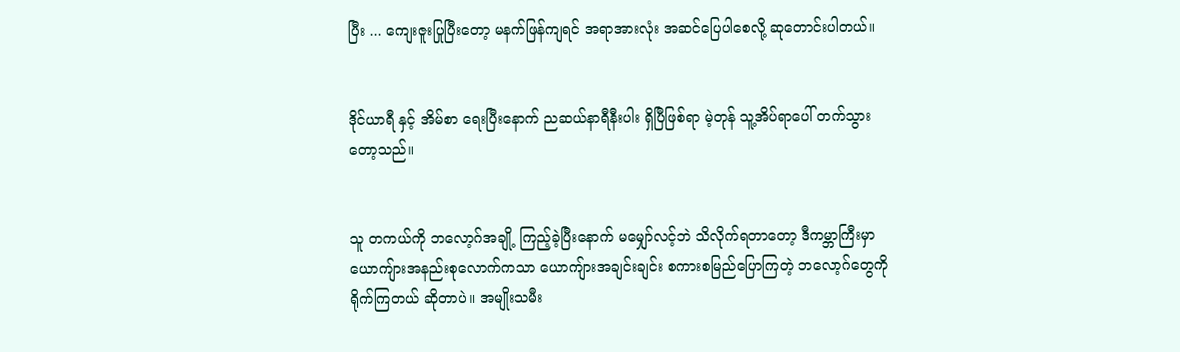ပြီး ... ကျေးဇူးပြုပြီးတော့ မနက်ဖြန်ကျရင် အရာအားလုံး အဆင်ပြေပါစေလို့ ဆုတောင်းပါတယ်။


ဒိုင်ယာရီ နှင့် အိမ်စာ ရေးပြီးနောက် ညဆယ်နာရီနီးပါး ရှိပြီဖြစ်ရာ မဲ့တုန် သူ့အိပ်ရာပေါ် တက်သွားတော့သည်။


သူ တကယ်ကို ဘလော့ဂ်အချို့ ကြည့်ခဲ့ပြီးနောက် မမျှော်လင့်ဘဲ သိလိုက်ရတာတော့ ဒီကမ္ဘာကြီးမှာ ယောကျ်ားအနည်းစုလောက်ကသာ ယောကျ်ားအချင်းချင်း စကားစမြည်ပြောကြတဲ့ ဘလော့ဂ်တွေကို ရိုက်ကြတယ် ဆိုတာပဲ။ အမျိုးသမီး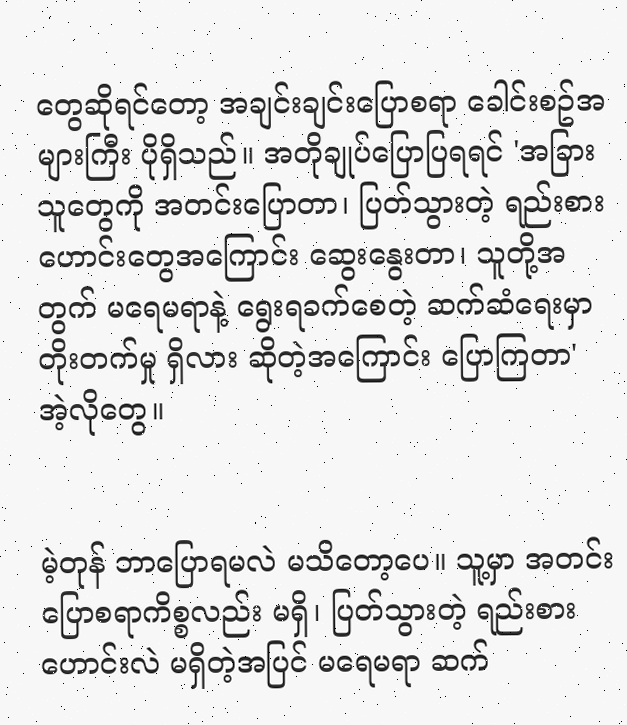တွေဆိုရင်တော့ အချင်းချင်းပြောစရာ ခေါင်းစဥ်အများကြီး ပိုရှိသည်။ အတိုချုပ်ပြောပြရရင် 'အခြားသူတွေကို အတင်းပြောတာ၊ ပြတ်သွားတဲ့ ရည်းစားဟောင်းတွေအကြောင်း ဆွေးနွေးတာ၊ သူတို့အတွက် မရေမရာနဲ့ ရွေးရခက်စေတဲ့ ဆက်ဆံရေးမှာ တိုးတက်မှု ရှိလား ဆိုတဲ့အကြောင်း ပြောကြတာ'  အဲ့လိုတွေ။


မဲ့တုန် ဘာပြောရမလဲ မသိတော့ပေ။ သူ့မှာ အတင်းပြောစရာကိစ္စလည်း မရှိ၊ ပြတ်သွားတဲ့ ရည်းစားဟောင်းလဲ မရှိတဲ့အပြင် မရေမရာ ဆက်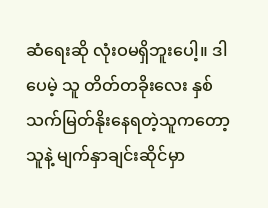ဆံရေးဆို လုံးဝမရှိဘူးပေါ့။ ဒါပေမဲ့ သူ တိတ်တခိုးလေး နှစ်သက်မြတ်နိုးနေရတဲ့သူကတော့ သူနဲ့ မျက်နှာချင်းဆိုင်မှာ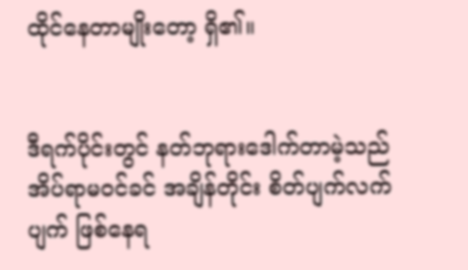ထိုင်နေတာမျိုးတော့ ရှိ၏။


ဒီရက်ပိုင်းတွင် နတ်ဘုရားဒေါက်တာမဲ့သည် အိပ်ရာမဝင်ခင် အချိန်တိုင်း စိတ်ပျက်လက်ပျက် ဖြစ်နေရ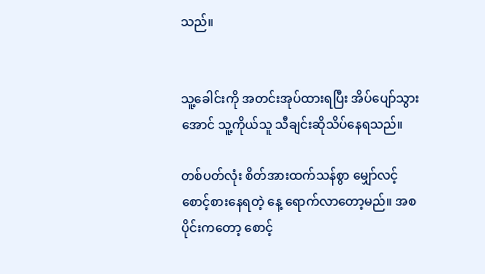သည်။


သူ့ခေါင်းကို အတင်းအုပ်ထားရပြီး အိပ်ပျော်သွားအောင် သူ့ကိုယ်သူ သီချင်းဆိုသိပ်နေရသည်။

တစ်ပတ်လုံး စိတ်အားထက်သန်စွာ မျှော်လင့်စောင့်စားနေရတဲ့ နေ့ ရောက်လာတော့မည်။ အစပိုင်းကတော့ စောင့်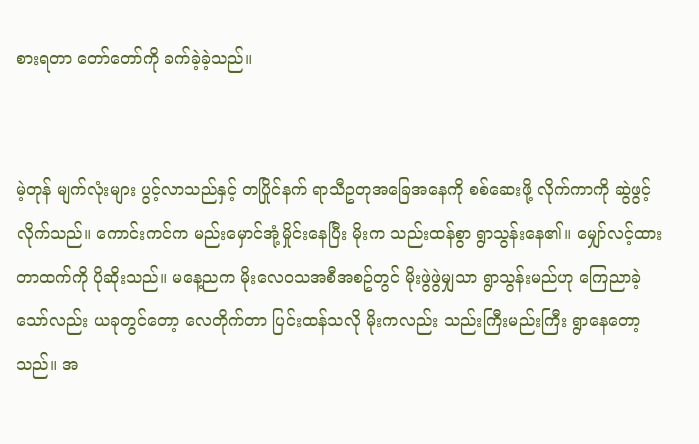စားရတာ တော်တော်ကို ခက်ခဲ့ခဲ့သည်။


မဲ့တုန် မျက်လုံးများ ပွင့်လာသည်နှင့် တပြိုင်နက် ရာသီဥတုအခြေအနေကို စစ်ဆေးဖို့ လိုက်ကာကို ဆွဲဖွင့်လိုက်သည်။ ကောင်းကင်က မည်းမှောင်အုံ့မှိုင်းနေပြီး မိုးက သည်းထန်စွာ ရွာသွန်းနေ၏။ မျှော်လင့်ထားတာထက်ကို ပိုဆိုးသည်။ မနေ့ညက မိုးလေဝသအစီအစဥ်တွင် မိုးဖွဲဖွဲမျှသာ ရွာသွန်းမည်ဟု ကြေညာခဲ့သော်လည်း ယခုတွင်တော့ လေတိုက်တာ ပြင်းထန်သလို မိုးကလည်း သည်းကြီးမည်းကြီး ရွာနေတော့သည်။ အ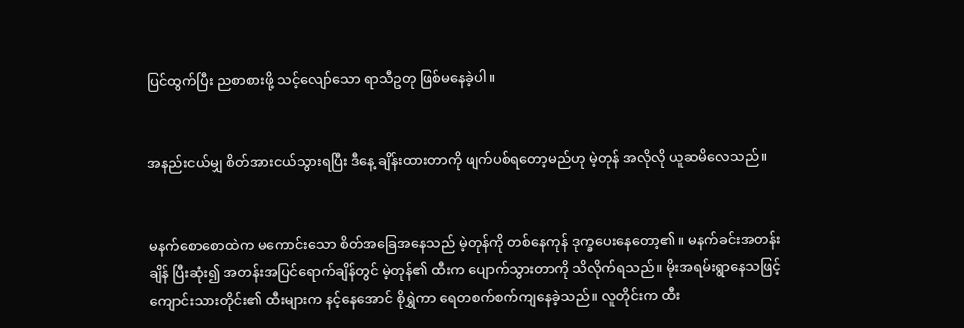ပြင်ထွက်ပြီး ညစာစားဖို့ သင့်လျော်သော ရာသီဥတု ဖြစ်မနေခဲ့ပါ။


အနည်းငယ်မျှ စိတ်အားငယ်သွားရပြီး ဒီနေ့ ချိန်းထားတာကို ဖျက်ပစ်ရတော့မည်ဟု မဲ့တုန် အလိုလို ယူဆမိလေသည်။


မနက်စောစောထဲက မကောင်းသော စိတ်အခြေအနေသည် မဲ့တုန်ကို တစ်နေကုန် ဒုက္ခပေးနေတော့၏။ မနက်ခင်းအတန်းချိန် ပြီးဆုံး၍ အတန်းအပြင်ရောက်ချိန်တွင် မဲ့တုန်၏ ထီးက ပျောက်သွားတာကို သိလိုက်ရသည်။ မိုးအရမ်းရွာနေသဖြင့် ကျောင်းသားတိုင်း၏ ထီးများက နင့်နေအောင် စိုရွှဲကာ ရေတစက်စက်ကျနေခဲ့သည်။ လူတိုင်းက ထီး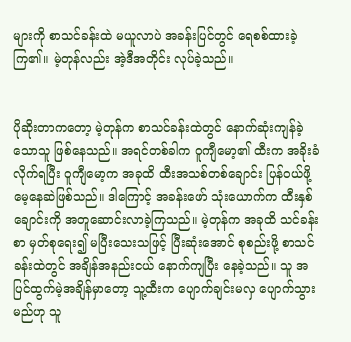များကို စာသင်ခန်းထဲ မယူလာပဲ အခန်းပြင်တွင် ရေစစ်ထားခဲ့ကြ၏။ မဲ့တုန်လည်း အဲ့ဒီအတိုင်း လုပ်ခဲ့သည်။


ပိုဆိုးတာကတော့ မဲ့တုန်က စာသင်ခန်းထဲတွင် နောက်ဆုံးကျန်ခဲ့သောသူ ဖြစ်နေသည်။ အရင်တစ်ခါက ဝူကျီမော့၏ ထီးက အခိုးခံလိုက်ရပြီး ဝူကျီမော့က အခုထိ ထီးအသစ်တစ်ချောင်း ပြန်ဝယ်ဖို့ မေ့နေဆဲဖြစ်သည်။ ဒါကြောင့် အခန်းဖော် သုံးယောက်က ထီးနှစ်ချောင်းကို အတူဆောင်းလာခဲ့ကြသည်။ မဲ့တုန်က အခုထိ သင်ခန်းစာ မှတ်စုရေး၍ မပြီးသေးသဖြင့် ပြီးဆုံးအောင် စုစည်းဖို့ စာသင်ခန်းထဲတွင် အချိန်အနည်းငယ် နောက်ကျပြီး နေခဲ့သည်။ သူ အပြင်ထွက်မဲ့အချိန်မှာတော့ သူ့ထီးက ပျောက်ချင်းမလှ ပျောက်သွားမည်ဟု သူ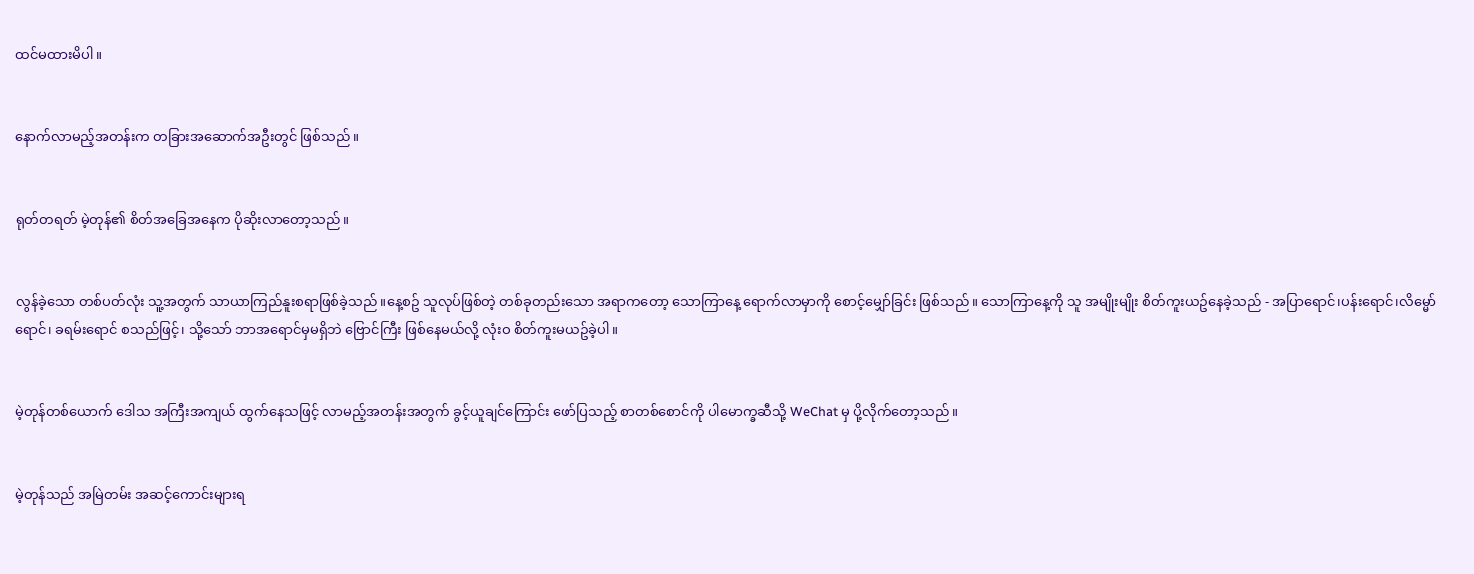ထင်မထားမိပါ။


နောက်လာမည့်အတန်းက တခြားအဆောက်အဦးတွင် ဖြစ်သည်။


ရုတ်တရတ် မဲ့တုန်၏ စိတ်အခြေအနေက ပိုဆိုးလာတော့သည်။


လွန်ခဲ့သော တစ်ပတ်လုံး သူ့အတွက် သာယာကြည်နူးစရာဖြစ်ခဲ့သည်။နေ့စဥ် သူလုပ်ဖြစ်တဲ့ တစ်ခုတည်းသော အရာကတော့ သောကြာနေ့ ရောက်လာမှာကို စောင့်မျှော်ခြင်း ဖြစ်သည်။ သောကြာနေ့ကို သူ အမျိုးမျိုး စိတ်ကူးယဥ်နေခဲ့သည် - အပြာရောင်၊ပန်းရောင်၊လိမ္မော်ရောင်၊ ခရမ်းရောင် စသည်ဖြင့်၊ သို့သော် ဘာအရောင်မှမရှိဘဲ ဗြောင်ကြီး ဖြစ်နေမယ်လို့ လုံးဝ စိတ်ကူးမယဥ်ခဲ့ပါ။


မဲ့တုန်တစ်ယောက် ဒေါသ အကြီးအကျယ် ထွက်နေသဖြင့် လာမည့်အတန်းအတွက် ခွင့်ယူချင်ကြောင်း ဖော်ပြသည့် စာတစ်စောင်ကို ပါမောက္ခဆီသို့ WeChat မှ ပို့လိုက်တော့သည်။


မဲ့တုန်သည် အမြဲတမ်း အဆင့်ကောင်းများရ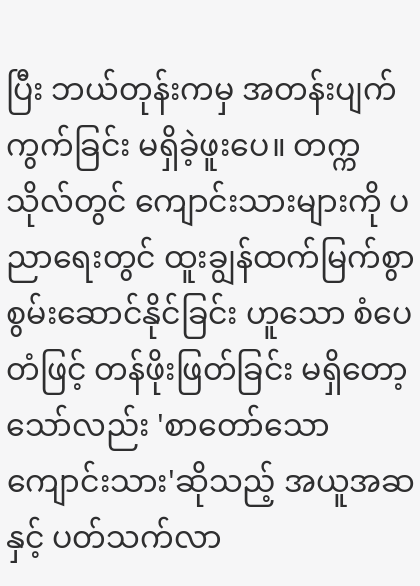ပြီး ဘယ်တုန်းကမှ အတန်းပျက်ကွက်ခြင်း မရှိခဲ့ဖူးပေ။ တက္ကသိုလ်တွင် ကျောင်းသားများကို ပညာရေးတွင် ထူးချွန်ထက်မြက်စွာ စွမ်းဆောင်နိုင်ခြင်း ဟူသော စံပေတံဖြင့် တန်ဖိုးဖြတ်ခြင်း မရှိတော့သော်လည်း 'စာတော်သော ကျောင်းသား'ဆိုသည့် အယူအဆနှင့် ပတ်သက်လာ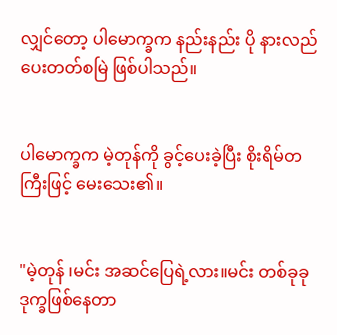လျှင်တော့ ပါမောက္ခက နည်းနည်း ပို နားလည်ပေးတတ်စမြဲ ဖြစ်ပါသည်။


ပါမောက္ခက မဲ့တုန်ကို ခွင့်ပေးခဲ့ပြီး စိုးရိမ်တကြီးဖြင့် မေးသေး၏။


"မဲ့တုန် ၊မင်း အဆင်ပြေရဲ့လား။မင်း တစ်ခုခု ဒုက္ခဖြစ်နေတာ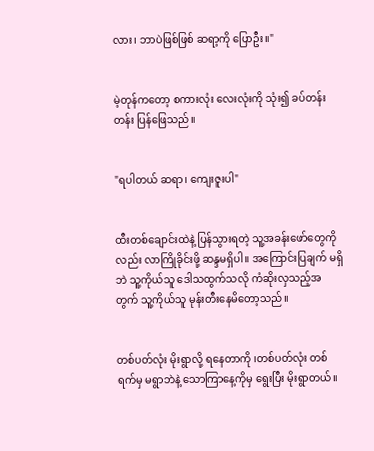လား၊ ဘာပဲဖြစ်ဖြစ် ဆရာ့ကို ပြောဦး။"


မဲ့တုန်ကတော့ စကားလုံး လေးလုံးကို သုံး၍ ခပ်တန်းတန်း ပြန်ဖြေသည်။


"ရပါတယ် ဆရာ၊ ကျေးဇူးပါ"


ထီးတစ်ချောင်းထဲနဲ့ ပြန်သွားရတဲ့ သူ့အခန်းဖော်တွေကိုလည်း လာကြိုခိုင်းဖို့ ဆန္ဒမရှိပါ။ အကြောင်းပြချက် မရှိဘဲ သူ့ကိုယ်သူ ဒေါသထွက်သလို ကံဆိုးလှသည့်အတွက် သူ့ကိုယ်သူ မုန်းတီးနေမိတော့သည်။


တစ်ပတ်လုံး မိုးရွာလို့ ရနေတာကို ၊တစ်ပတ်လုံး တစ်ရက်မှ မရွာဘဲနဲ့ သောကြာနေ့ကိုမှ ရွေးပြီး မိုးရွာတယ်။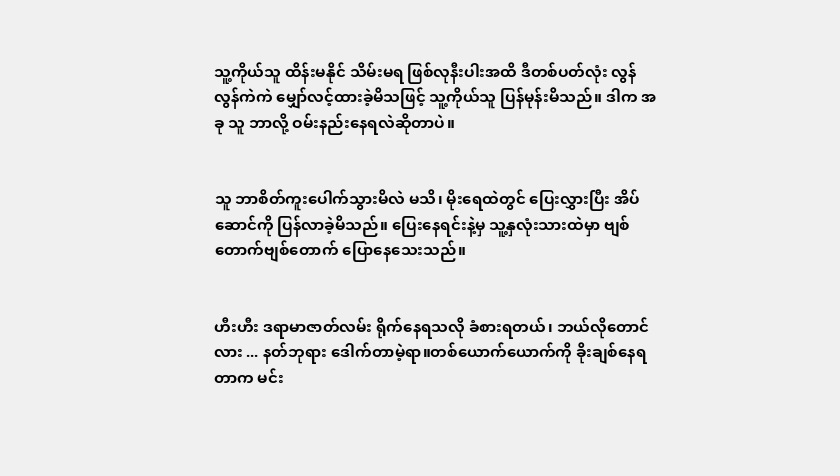သူ့ကိုယ်သူ ထိန်းမနိုင် သိမ်းမရ ဖြစ်လုနီးပါးအထိ ဒီတစ်ပတ်လုံး လွန်လွန်ကဲကဲ မျှော်လင့်ထားခဲ့မိသဖြင့် သူ့ကိုယ်သူ ပြန်မုန်းမိသည်။ ဒါက အခု သူ ဘာလို့ ဝမ်းနည်းနေရလဲဆိုတာပဲ။


သူ ဘာစိတ်ကူးပေါက်သွားမိလဲ မသိ၊ မိုးရေထဲတွင် ပြေးလွှားပြီး အိပ်ဆောင်ကို ပြန်လာခဲ့မိသည်။ ပြေးနေရင်းနဲ့မှ သူ့နှလုံးသားထဲမှာ ဗျစ်တောက်ဗျစ်တောက် ပြောနေသေးသည်။


ဟီးဟီး ဒရာမာဇာတ်လမ်း ရိုက်နေရသလို ခံစားရတယ်၊ ဘယ်လိုတောင်လား ... နတ်ဘုရား ဒေါက်တာမဲ့ရာ။တစ်ယောက်ယောက်ကို ခိုးချစ်နေရတာက မင်း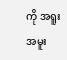ကို အရူးအမူး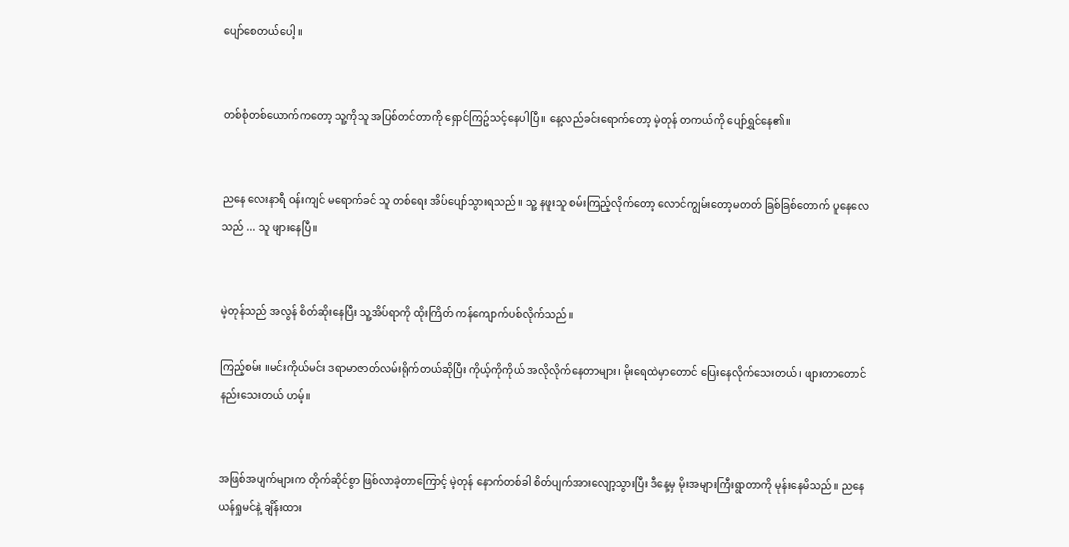ပျော်စေတယ်ပေါ့ ။


တစ်စုံတစ်ယောက်ကတော့ သူ့ကိုသူ အပြစ်တင်တာကို ရှောင်ကြဥ်သင့်နေပါပြီ။ နေ့လည်ခင်းရောက်တော့ မဲ့တုန် တကယ်ကို ပျော်ရွှင်နေ၏။


ညနေ လေးနာရီ ဝန်းကျင် မရောက်ခင် သူ တစ်ရေး အိပ်ပျော်သွားရသည်။ သူ့ နဖူးသူ စမ်းကြည့်လိုက်တော့ လောင်ကျွမ်းတော့မတတ် ခြစ်ခြစ်တောက် ပူနေလေသည် ... သူ ဖျားနေပြီ။


မဲ့တုန်သည် အလွန် စိတ်ဆိုးနေပြီး သူ့အိပ်ရာကို ထိုးကြိတ် ကန်ကျောက်ပစ်လိုက်သည်။

ကြည့်စမ်း ။မင်းကိုယ်မင်း ဒရာမာဇာတ်လမ်းရိုက်တယ်ဆိုပြီး ကိုယ့်ကိုကိုယ် အလိုလိုက်နေတာများ၊ မိုးရေထဲမှာတောင် ပြေးနေလိုက်သေးတယ်၊ ဖျားတာတောင် နည်းသေးတယ် ဟမ့်။


အဖြစ်အပျက်များက တိုက်ဆိုင်စွာ ဖြစ်လာခဲ့တာကြောင့် မဲ့တုန် နောက်တစ်ခါ စိတ်ပျက်အားလျော့သွားပြီး ဒီနေ့မှ မိုးအများကြီးရွာတာကို မုန်းနေမိသည်။ ညနေ ယန်ရှုမင်နဲ့ ချိန်းထား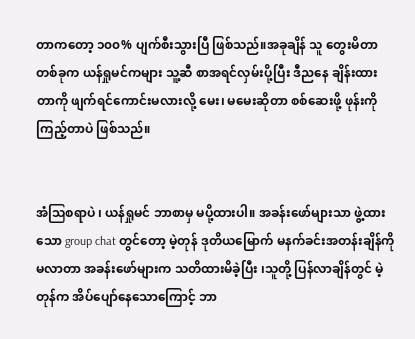တာကတော့ ၁၀၀% ပျက်စီးသွားပြီ ဖြစ်သည်။အခုချိန် သူ တွေးမိတာတစ်ခုက ယန်ရှုမင်ကများ သူ့ဆီ စာအရင်လှမ်းပို့ပြီး ဒီညနေ ချိန်းထားတာကို ဖျက်ရင်ကောင်းမလားလို့ မေး၊ မမေးဆိုတာ စစ်ဆေးဖို့ ဖုန်းကို ကြည့်တာပဲ ဖြစ်သည်။


အံဩစရာပဲ ၊ ယန်ရှုမင် ဘာစာမှ မပို့ထားပါ။ အခန်းဖော်များသာ ဖွဲ့ထားသော group chat တွင်တော့ မဲ့တုန် ဒုတိယမြောက် မနက်ခင်းအတန်းချိန်ကို မလာတာ အခန်းဖော်များက သတိထားမိခဲ့ပြီး ၊သူတို့ ပြန်လာချိန်တွင် မဲ့တုန်က အိပ်ပျော်နေသောကြောင့် ဘာ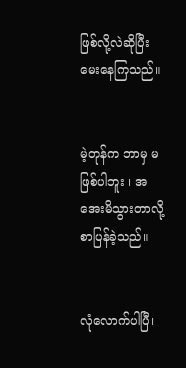ဖြစ်လို့လဲဆိုပြီး မေးနေကြသည်။


မဲ့တုန်က ဘာမှ မဖြစ်ပါဘူး ၊ အအေးမိသွားတာလို့ စာပြန်ခဲ့သည်။


လုံလောက်ပါပြီ၊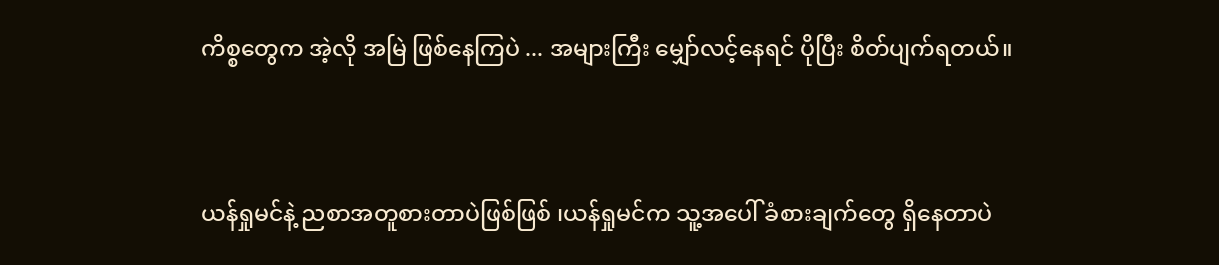ကိစ္စတွေက အဲ့လို အမြဲ ဖြစ်နေကြပဲ ... အများကြီး မျှော်လင့်နေရင် ပိုပြီး စိတ်ပျက်ရတယ်။


ယန်ရှုမင်နဲ့ ညစာအတူစားတာပဲဖြစ်ဖြစ် ၊ယန်ရှုမင်က သူ့အပေါ် ခံစားချက်တွေ ရှိနေတာပဲ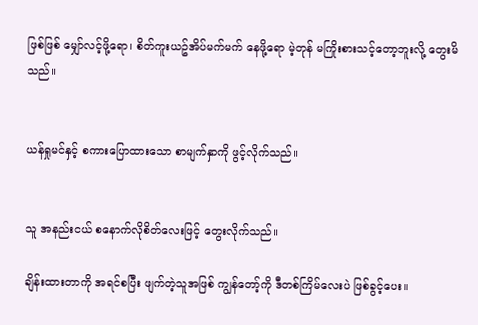ဖြစ်ဖြစ် မျှော်လင့်ဖို့ရော၊ စိတ်ကူးယဥ်အိပ်မက်မက် နေဖို့ရော မဲ့တုန် မကြိုးစားသင့်တော့ဘူးလို့ တွေးမိသည်။


ယန်ရှုမင်နှင့် စကားပြောထားသော စာမျက်နှာကို ဖွင့်လိုက်သည်။


သူ အနည်းငယ် စနောက်လိုစိတ်လေးဖြင့် တွေးလိုက်သည်။

ချိန်းထားတာကို အရင်စပြီး ဖျက်တဲ့သူအဖြစ် ကျွန်တော့်ကို ဒီတစ်ကြိမ်လေးပဲ ဖြစ်ခွင့်ပေး။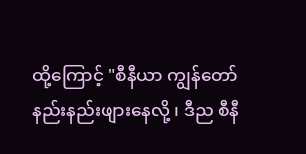ထို့ကြောင့် "စီနီယာ ကျွန်တော် နည်းနည်းဖျားနေလို့ ၊ ဒီည စီနီ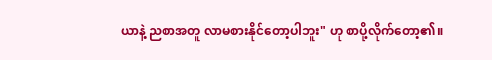ယာနဲ့ ညစာအတူ လာမစားနိုင်တော့ပါဘူး" ဟု စာပို့လိုက်တော့၏။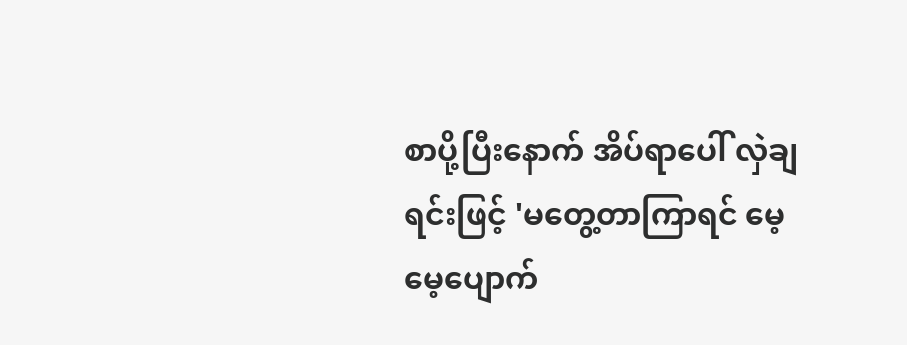စာပို့ပြီးနောက် အိပ်ရာပေါ် လှဲချရင်းဖြင့် 'မတွေ့တာကြာရင် မေ့မေ့ပျောက်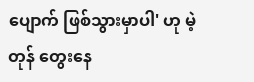ပျောက် ဖြစ်သွားမှာပါ' ဟု မဲ့တုန် တွေးနေ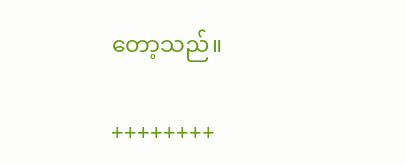တော့သည်။

++++++++